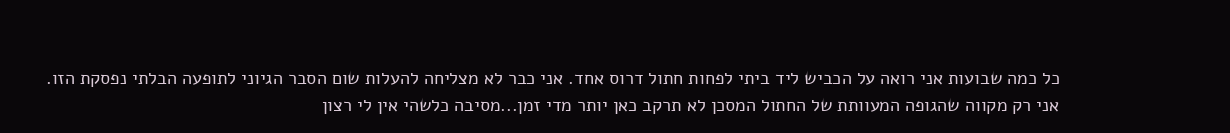כל כמה שבועות אני רואה על הכביש ליד ביתי לפחות חתול דרוס אחד. אני כבר לא מצליחה להעלות שום הסבר הגיוני לתופעה הבלתי נפסקת הזו.
אני רק מקווה שהגופה המעוותת של החתול המסכן לא תרקב כאן יותר מדי זמן...מסיבה כלשהי אין לי רצון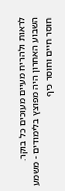לראות ולהריח מעיים מעוכים כל בוקר.
השבוע האחרון היה מפוצץ בלימודים - משמע חוסר חיים וחוסר כיף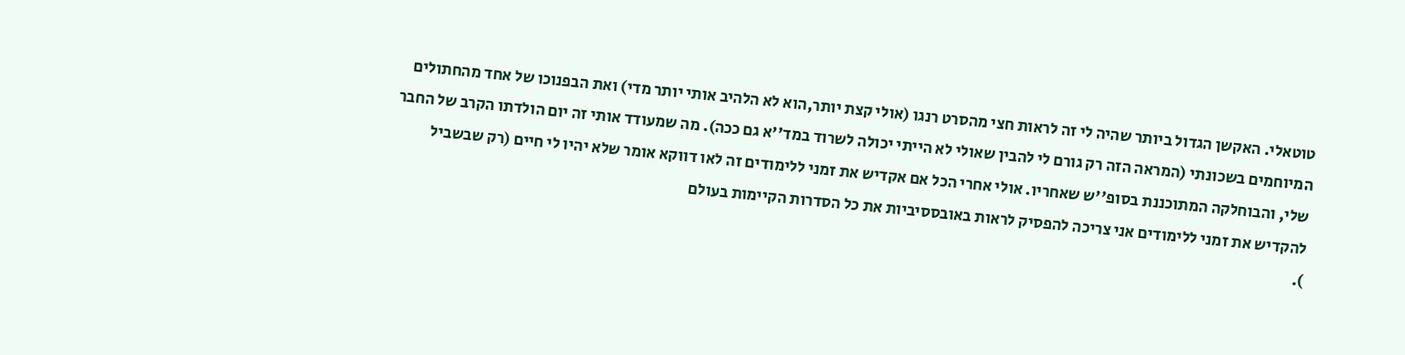טוטאלי. האקשן הגדול ביותר שהיה לי זה לראות חצי מהסרט רנגו (אולי קצת יותר,הוא לא הלהיב אותי יותר מדי) ואת הבפנוכו של אחד מהחתולים המיוחמים בשכונתי (המראה הזה רק גורם לי להבין שאולי לא הייתי יכולה לשרוד במד''א גם ככה). מה שמעודד אותי זה יום הולדתו הקרב של החבר שלי, והבוחלקה המתוכננת בסופ''ש שאחריו. אולי אחרי הכל אם אקדיש את זמני ללימודים זה לאו דווקא אומר שלא יהיו לי חיים (רק שבשביל להקדיש את זמני ללימודים אני צריכה להפסיק לראות באובססיביות את כל הסדרות הקיימות בעולם
).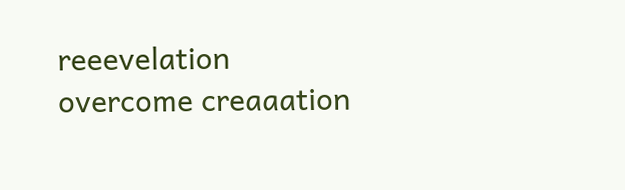reeevelation overcome creaaation